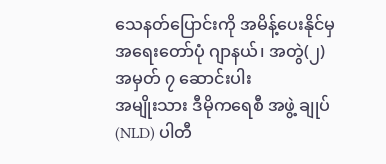သေနတ်ပြောင်းကို အမိန့်ပေးနိုင်မှ
အရေးတော်ပုံ ဂျာနယ်၊ အတွဲ(၂) အမှတ် ၇ ဆောင်းပါး
အမျိုးသား ဒီမိုကရေစီ အဖွဲ့ ချုပ် (NLD) ပါတီ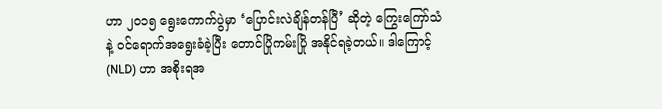ဟာ ၂၀၁၅ ရွေးကောက်ပွဲမှာ ‘ပြောင်းလဲချိန်တန်ပြီ’ ဆိုတဲ့ ကြွေးကြော်သံနဲ့ ဝင်ရောက်အရွေးခံခဲ့ပြီး တောင်ပြိုကမ်းပြို အနိုင်ရခဲ့တယ်။ ဒါကြောင့် (NLD) ဟာ အစိုးရအ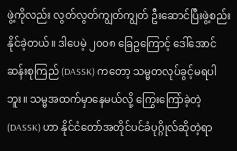ဖွဲ့ကိုလည်း လွတ်လွတ်ကျွတ်ကျွတ် ဦးဆောင်ပြီးဖွဲ့စည်းနိုင်ခဲ့တယ်။ ဒါပေမဲ့ ၂၀၀၈ ခြေဥကြောင့် ဒေါ်အောင်ဆန်းစုကြည် (DASSK) ကတော့ သမ္မတလုပ်ခွင့်မရပါဘူး။ သမ္မအထက်မှာနေမယ်လို့ ကြွေးကြော်ခဲ့တဲ့ (DASSK) ဟာ နိုင်ငံတော်အတိုင်ပင်ခံပုဂ္ဂိုလ်ဆိုတဲ့ရာ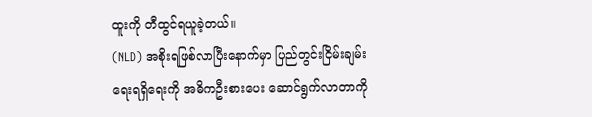ထူးကို တီထွင်ရယူခဲ့တယ်။
(NLD) အစိုးရဖြစ်လာပြီးနောက်မှာ ပြည်တွင်းငြိမ်းချမ်းရေးရရှိရေးကို အဓိကဦးစားပေး ဆောင်ရွက်လာတာကို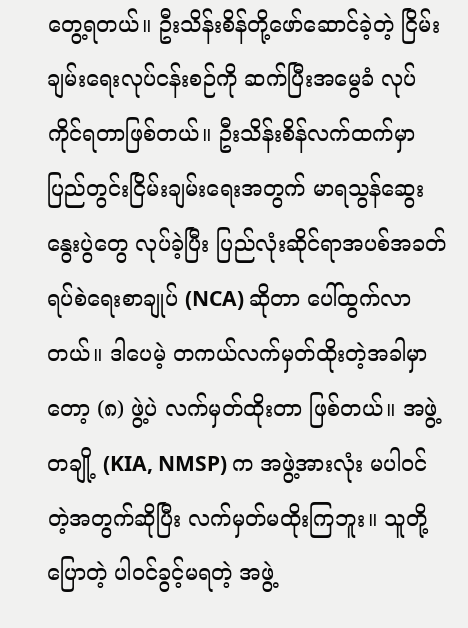တွေ့ရတယ်။ ဦးသိန်းစိန်တို့ဖော်ဆောင်ခဲ့တဲ့ ငြိမ်းချမ်းရေးလုပ်ငန်းစဉ်ကို ဆက်ပြီးအမွေခံ လုပ်ကိုင်ရတာဖြစ်တယ်။ ဦးသိန်းစိန်လက်ထက်မှာ ပြည်တွင်းငြိမ်းချမ်းရေးအတွက် မာရသွန်ဆွေးနွေးပွဲတွေ လုပ်ခဲ့ပြီး ပြည်လုံးဆိုင်ရာအပစ်အခတ်ရပ်စဲရေးစာချုပ် (NCA) ဆိုတာ ပေါ်ထွက်လာတယ်။ ဒါပေမဲ့ တကယ်လက်မှတ်ထိုးတဲ့အခါမှာတော့ (၈) ဖွဲ့ပဲ လက်မှတ်ထိုးတာ ဖြစ်တယ်။ အဖွဲ့တချို့ (KIA, NMSP) က အဖွဲ့အားလုံး မပါဝင်တဲ့အတွက်ဆိုပြီး လက်မှတ်မထိုးကြဘူး။ သူတို့ပြောတဲ့ ပါဝင်ခွင့်မရတဲ့ အဖွဲ့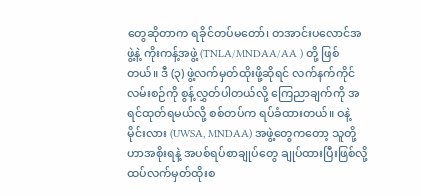တွေဆိုတာက ရခိုင်တပ်မတော်၊ တအာင်းပလောင်အဖွဲ့နဲ့ ကိုးကန့်အဖွဲ့ (TNLA/MNDAA/AA ) တို့ ဖြစ်တယ်။ ဒီ (၃) ဖွဲ့လက်မှတ်ထိုးဖို့ဆိုရင် လက်နက်ကိုင်လမ်းစဉ်ကို စွန့်လွှတ်ပါတယ်လို့ ကြေညာချက်ကို အရင်ထုတ်ရမယ်လို့ စစ်တပ်က ရပ်ခံထားတယ်။ ဝနဲ့မိုင်းလား (UWSA, MNDAA) အဖွဲ့တွေကတော့ သူတို့ဟာအစိုးရနဲ့ အပစ်ရပ်စာချုပ်တွေ ချုပ်ထားပြီးဖြစ်လို့ ထပ်လက်မှတ်ထိုးစ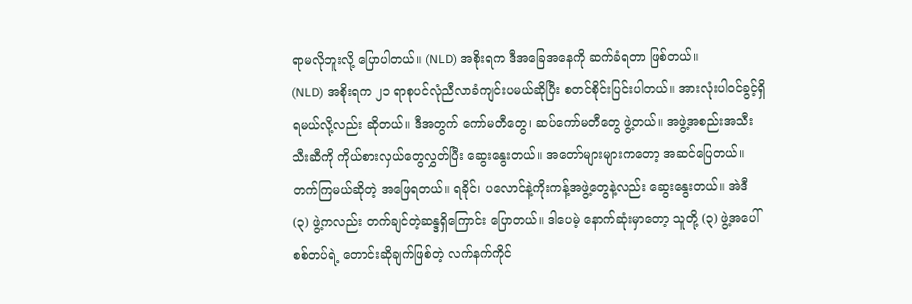ရာမလိုဘူးလို့ ပြောပါတယ်။ (NLD) အစိုးရက ဒီအခြေအနေကို ဆက်ခံရတာ ဖြစ်တယ်။
(NLD) အစိုးရက ၂၁ ရာစုပင်လုံညီလာခံကျင်းပမယ်ဆိုပြီး စတင်စိုင်းပြင်းပါတယ်။ အားလုံးပါဝင်ခွင့်ရှိရမယ်လို့လည်း ဆိုတယ်။ ဒီအတွက် ကော်မတီတွေ၊ ဆပ်ကော်မတီတွေ ဖွဲ့တယ်။ အဖွဲ့အစည်းအသီးသီးဆီကို ကိုယ်စားလှယ်တွေလွှတ်ပြီး ဆွေးနွေးတယ်။ အတော်များများကတော့ အဆင်ပြေတယ်။ တက်ကြမယ်ဆိုတဲ့ အဖြေရတယ်။ ရခိုင်၊ ပလောင်နဲ့ကိုးကန့်အဖွဲ့တွေနဲ့လည်း ဆွေးနွေးတယ်။ အဲဒီ (၃) ဖွဲ့ကလည်း တက်ချင်တဲ့ဆန္ဒရှိကြောင်း ပြောတယ်။ ဒါပေမဲ့ နောက်ဆုံးမှာတော့ သူတို့ (၃) ဖွဲ့အပေါ် စစ်တပ်ရဲ့ တောင်းဆိုချက်ဖြစ်တဲ့ လက်နက်ကိုင်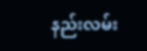နည်းလမ်း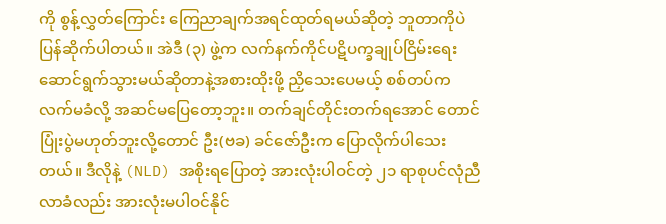ကို စွန့်လွှတ်ကြောင်း ကြေညာချက်အရင်ထုတ်ရမယ်ဆိုတဲ့ ဘူတာကိုပဲ ပြန်ဆိုက်ပါတယ်။ အဲဒီ (၃) ဖွဲ့က လက်နက်ကိုင်ပဋိပက္ခချုပ်ငြိမ်းရေးဆောင်ရွက်သွားမယ်ဆိုတာနဲ့အစားထိုးဖို့ ညှိသေးပေမယ့် စစ်တပ်က လက်မခံလို့ အဆင်မပြေတော့ဘူး။ တက်ချင်တိုင်းတက်ရအောင် တောင်ပြုံးပွဲမဟုတ်ဘူးလို့တောင် ဦး(ဗခ) ခင်ဇော်ဦးက ပြောလိုက်ပါသေးတယ်။ ဒီလိုနဲ့ (NLD) အစိုးရပြောတဲ့ အားလုံးပါဝင်တဲ့ ၂၁ ရာစုပင်လုံညီလာခံလည်း အားလုံးမပါဝင်နိုင်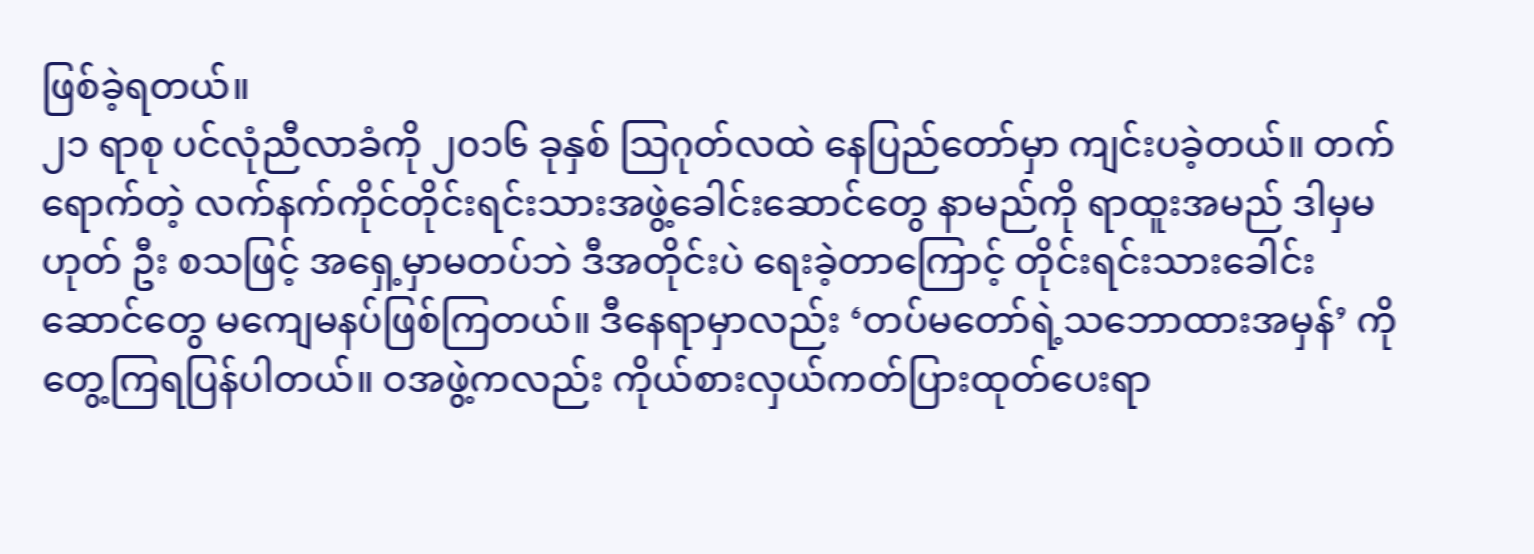ဖြစ်ခဲ့ရတယ်။
၂၁ ရာစု ပင်လုံညီလာခံကို ၂၀၁၆ ခုနှစ် သြဂုတ်လထဲ နေပြည်တော်မှာ ကျင်းပခဲ့တယ်။ တက်ရောက်တဲ့ လက်နက်ကိုင်တိုင်းရင်းသားအဖွဲ့ခေါင်းဆောင်တွေ နာမည်ကို ရာထူးအမည် ဒါမှမဟုတ် ဦး စသဖြင့် အရှေ့မှာမတပ်ဘဲ ဒီအတိုင်းပဲ ရေးခဲ့တာကြောင့် တိုင်းရင်းသားခေါင်းဆောင်တွေ မကျေမနပ်ဖြစ်ကြတယ်။ ဒီနေရာမှာလည်း ‘တပ်မတော်ရဲ့သဘောထားအမှန်’ ကို တွေ့ကြရပြန်ပါတယ်။ ဝအဖွဲ့ကလည်း ကိုယ်စားလှယ်ကတ်ပြားထုတ်ပေးရာ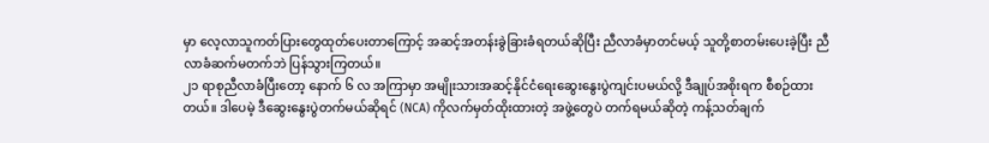မှာ လေ့လာသူကတ်ပြားတွေထုတ်ပေးတာကြောင့် အဆင့်အတန်းခွဲခြားခံရတယ်ဆိုပြီး ညီလာခံမှာတင်မယ့် သူတို့စာတမ်းပေးခဲ့ပြီး ညီလာခံဆက်မတက်ဘဲ ပြန်သွားကြတယ်။
၂၁ ရာစုညီလာခံပြီးတော့ နောက် ၆ လ အကြာမှာ အမျိုးသားအဆင့်နိုင်ငံရေးဆွေးနွေးပွဲကျင်းပမယ်လို့ ဒီချုပ်အစိုးရက စီစဉ်ထားတယ်။ ဒါပေမဲ့ ဒီဆွေးနွေးပွဲတက်မယ်ဆိုရင် (NCA) ကိုလက်မှတ်ထိုးထားတဲ့ အဖွဲ့တွေပဲ တက်ရမယ်ဆိုတဲ့ ကန့်သတ်ချက်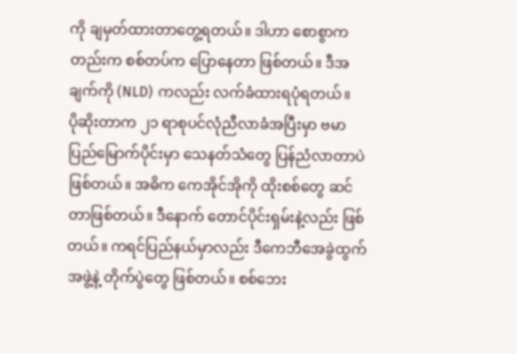ကို ချမှတ်ထားတာတွေ့ရတယ်။ ဒါဟာ စောစွာကတည်းက စစ်တပ်က ပြောနေတာ ဖြစ်တယ်။ ဒီအချက်ကို (NLD) ကလည်း လက်ခံထားရပုံရတယ်။
ပိုဆိုးတာက ၂၁ ရာစုပင်လုံညီလာခံအပြီးမှာ ဗမာပြည်မြောက်ပိုင်းမှာ သေနတ်သံတွေ ပြန်ညံလာတာပဲ ဖြစ်တယ်။ အဓိက ကေအိုင်အိုကို ထိုးစစ်တွေ ဆင်တာဖြစ်တယ်။ ဒီနောက် တောင်ပိုင်းရှမ်းနဲ့လည်း ဖြစ်တယ်။ ကရင်ပြည်နယ်မှာလည်း ဒီကေဘီအေခွဲထွက်အဖွဲ့နဲ့ တိုက်ပွဲတွေ ဖြစ်တယ်။ စစ်ဘေး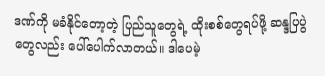ဒဏ်ကို မခံနိုင်တော့တဲ့ ပြည်သူတွေရဲ့ ထိုးစစ်တွေရပ်ဖို့ ဆန္ဒပြပွဲတွေလည်း ပေါ်ပေါက်လာတယ်။ ဒါပေမဲ့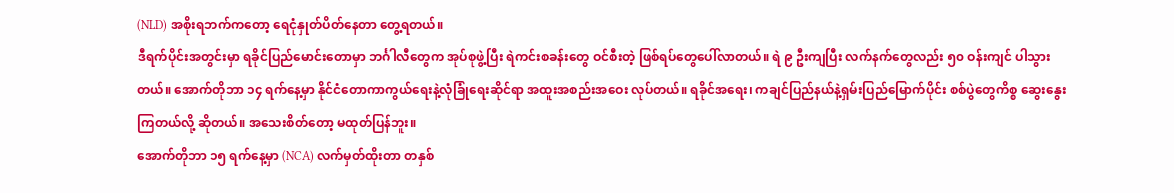(NLD) အစိုးရဘက်ကတော့ ရေငုံနှုတ်ပိတ်နေတာ တွေ့ရတယ်။
ဒီရက်ပိုင်းအတွင်းမှာ ရခိုင်ပြည်မောင်းတောမှာ ဘင်္ဂါလီတွေက အုပ်စုဖွဲ့ပြီး ရဲကင်းစခန်းတွေ ဝင်စီးတဲ့ ဖြစ်ရပ်တွေပေါ်လာတယ်။ ရဲ ၉ ဦးကျပြီး လက်နက်တွေလည်း ၅၀ ဝန်းကျင် ပါသွားတယ်။ အောက်တိုဘာ ၁၄ ရက်နေ့မှာ နိုင်ငံတောကာကွယ်ရေးနဲ့လုံခြုံရေးဆိုင်ရာ အထူးအစည်းအဝေး လုပ်တယ်။ ရခိုင်အရေး၊ ကချင်ပြည်နယ်နဲ့ရှမ်းပြည်မြောက်ပိုင်း စစ်ပွဲတွေကိစ္စ ဆွေးနွေးကြတယ်လို့ ဆိုတယ်။ အသေးစိတ်တော့ မထုတ်ပြန်ဘူး။
အောက်တိုဘာ ၁၅ ရက်နေ့မှာ (NCA) လက်မှတ်ထိုးတာ တနှစ်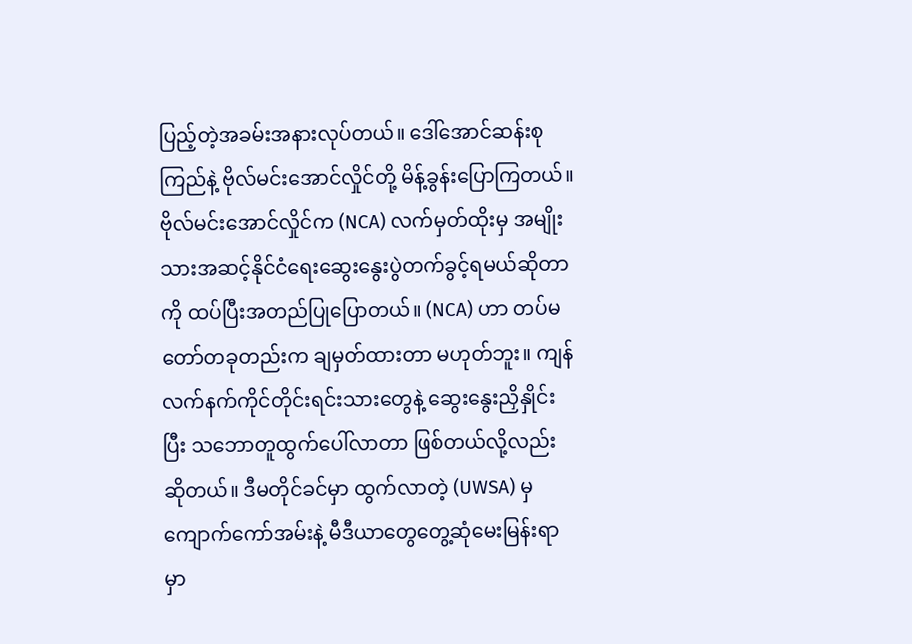ပြည့်တဲ့အခမ်းအနားလုပ်တယ်။ ဒေါ်အောင်ဆန်းစုကြည်နဲ့ ဗိုလ်မင်းအောင်လှိုင်တို့ မိန့်ခွန်းပြောကြတယ်။ ဗိုလ်မင်းအောင်လှိုင်က (NCA) လက်မှတ်ထိုးမှ အမျိုးသားအဆင့်နိုင်ငံရေးဆွေးနွေးပွဲတက်ခွင့်ရမယ်ဆိုတာကို ထပ်ပြီးအတည်ပြုပြောတယ်။ (NCA) ဟာ တပ်မတော်တခုတည်းက ချမှတ်ထားတာ မဟုတ်ဘူး။ ကျန်လက်နက်ကိုင်တိုင်းရင်းသားတွေနဲ့ ဆွေးနွေးညှိနှိုင်းပြီး သဘောတူထွက်ပေါ်လာတာ ဖြစ်တယ်လို့လည်း ဆိုတယ်။ ဒီမတိုင်ခင်မှာ ထွက်လာတဲ့ (UWSA) မှ ကျောက်ကော်အမ်းနဲ့ မီဒီယာတွေတွေ့ဆုံမေးမြန်းရာမှာ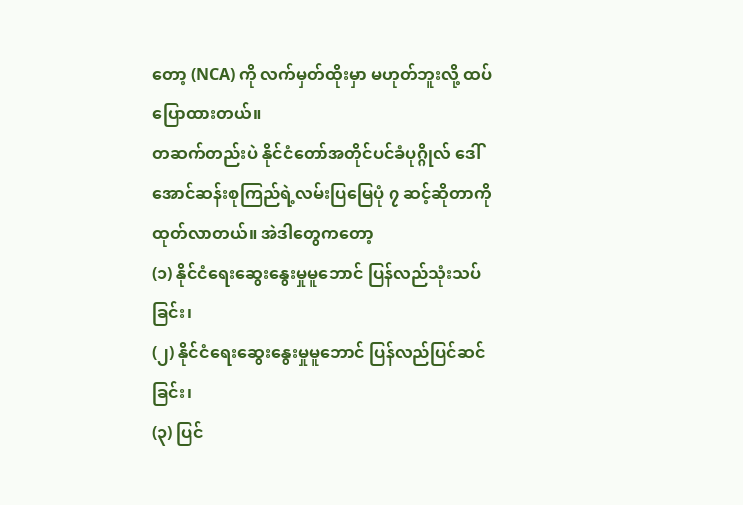တော့ (NCA) ကို လက်မှတ်ထိုးမှာ မဟုတ်ဘူးလို့ ထပ်ပြောထားတယ်။
တဆက်တည်းပဲ နိုင်ငံတော်အတိုင်ပင်ခံပုဂ္ဂိုလ် ဒေါ်အောင်ဆန်းစုကြည်ရဲ့လမ်းပြမြေပုံ ၇ ဆင့်ဆိုတာကို ထုတ်လာတယ်။ အဲဒါတွေကတော့
(၁) နိုင်ငံရေးဆွေးနွေးမှုမူဘောင် ပြန်လည်သုံးသပ်ခြင်း၊
(၂) နိုင်ငံရေးဆွေးနွေးမှုမူဘောင် ပြန်လည်ပြင်ဆင်ခြင်း၊
(၃) ပြင်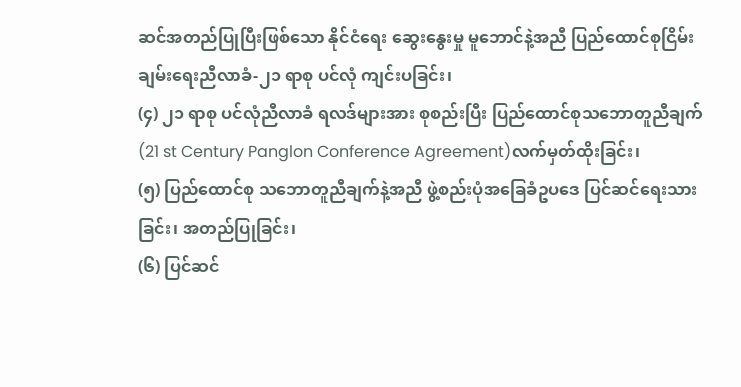ဆင်အတည်ပြုပြီးဖြစ်သော နိုင်ငံရေး ဆွေးနွေးမှု မူဘောင်နဲ့အညီ ပြည်ထောင်စုငြိမ်းချမ်းရေးညီလာခံ-၂၁ ရာစု ပင်လုံ ကျင်းပခြင်း၊
(၄) ၂၁ ရာစု ပင်လုံညီလာခံ ရလဒ်များအား စုစည်းပြီး ပြည်ထောင်စုသဘောတူညီချက် (21 st Century Panglon Conference Agreement)လက်မှတ်ထိုးခြင်း၊
(၅) ပြည်ထောင်စု သဘောတူညီချက်နဲ့အညီ ဖွဲ့စည်းပုံအခြေခံဥပဒေ ပြင်ဆင်ရေးသားခြင်း၊ အတည်ပြုခြင်း၊
(၆) ပြင်ဆင်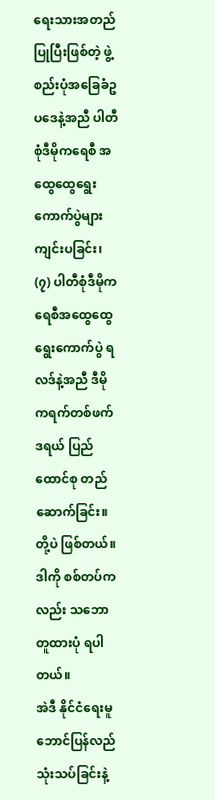ရေးသားအတည်ပြုပြီးဖြစ်တဲ့ ဖွဲ့စည်းပုံအခြေခံဥပဒေနဲ့အညီ ပါတီစုံဒီမိုကရေစီ အထွေထွေရွေးကောက်ပွဲများ ကျင်းပခြင်း၊
(၇) ပါတီစုံဒီမိုကရေစီအထွေထွေရွေးကောက်ပွဲ ရလဒ်နဲ့အညီ ဒီမိုကရက်တစ်ဖက်ဒရယ် ပြည်ထောင်စု တည်ဆောက်ခြင်း။
တို့ပဲ ဖြစ်တယ်။ ဒါကို စစ်တပ်ကလည်း သဘောတူထားပုံ ရပါတယ်။
အဲဒီ နိုင်ငံရေးမူဘောင်ပြန်လည်သုံးသပ်ခြင်းနဲ့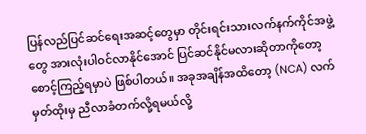ပြန်လည်ပြင်ဆင်ရေးအဆင့်တွေမှာ တိုင်းရင်းသားလက်နက်ကိုင်အဖွဲ့တွေ အားလုံးပါဝင်လာနိုင်အောင် ပြင်ဆင်နိုင်မလားဆိုတာကိုတော့ စောင့်ကြည့်ရမှာပဲ ဖြစ်ပါတယ်။ အခုအချိန်အထိတော့ (NCA) လက်မှတ်ထိုးမှ ညီလာခံတက်လို့ရမယ်လို့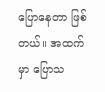ပြောနေတာ ဖြစ်တယ်။ အထက်မှာ ပြောသ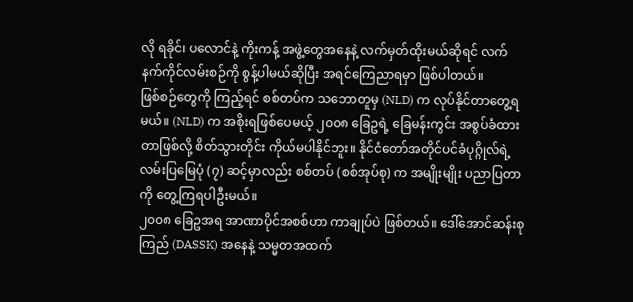လို ရခိုင်၊ ပလောင်နဲ့ ကိုးကန့် အဖွဲ့တွေအနေနဲ့ လက်မှတ်ထိုးမယ်ဆိုရင် လက်နက်ကိုင်လမ်းစဉ်ကို စွန့်ပါမယ်ဆိုပြီး အရင်ကြေညာရမှာ ဖြစ်ပါတယ်။
ဖြစ်စဉ်တွေကို ကြည့်ရင် စစ်တပ်က သဘောတူမှ (NLD) က လုပ်နိုင်တာတွေ့ရမယ်။ (NLD) က အစိုးရဖြစ်ပေမယ့် ၂၀၀၈ ခြေဥရဲ့ ခြေမန်းကွင်း အစွပ်ခံထားတာဖြစ်လို့ စိတ်သွားတိုင်း ကိုယ်မပါနိုင်ဘူး။ နိုင်ငံတော်အတိုင်ပင်ခံပုဂ္ဂိုလ်ရဲ့ လမ်းပြမြေပုံ (၇) ဆင့်မှာလည်း စစ်တပ် (စစ်အုပ်စု) က အမျိုးမျိုး ပညာပြတာကို တွေ့ကြရပါဦးမယ်။
၂၀၀၈ ခြေဥအရ အာဏာပိုင်အစစ်ဟာ ကာချုပ်ပဲ ဖြစ်တယ်။ ဒေါ်အောင်ဆန်းစုကြည် (DASSK) အနေနဲ့ သမ္မတအထက်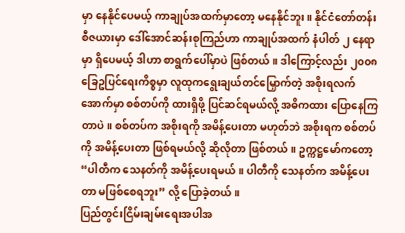မှာ နေနိုင်ပေမယ့် ကာချုပ်အထက်မှာတော့ မနေနိုင်ဘူး။ နိုင်ငံတော်တန်းစီဇယားမှာ ဒေါ်အောင်ဆန်းစုကြည်ဟာ ကာချုပ်အထက် နံပါတ် ၂ နေရာမှာ ရှိပေမယ့် ဒါဟာ စာရွက်ပေါ်မှာပဲ ဖြစ်တယ်။ ဒါကြောင့်လည်း ၂၀၀၈ ခြေဥပြင်ရေးကိစ္စမှာ လူထုကရွေးချယ်တင်မြှောက်တဲ့ အစိုးရလက်အောက်မှာ စစ်တပ်ကို ထားရှိဖို့ ပြင်ဆင်ရမယ်လို့ အဓိကထား ပြောနေကြတာပဲ။ စစ်တပ်က အစိုးရကို အမိန့်ပေးတာ မဟုတ်ဘဲ အစိုးရက စစ်တပ်ကို အမိန့်ပေးတာ ဖြစ်ရမယ်လို့ ဆိုလိုတာ ဖြစ်တယ်။ ဥက္ကဋ္ဌမော်ကတော့ “ပါတီက သေနတ်ကို အမိန့်ပေးရမယ်။ ပါတီကို သေနတ်က အမိန့်ပေးတာ မဖြစ်စေရဘူး” လို့ ပြောခဲ့တယ်။
ပြည်တွင်းငြိမ်းချမ်းရေးအပါအ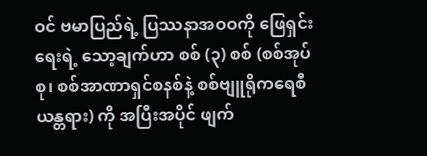ဝင် ဗမာပြည်ရဲ့ ပြဿနာအဝဝကို ဖြေရှင်းရေးရဲ့ သော့ချက်ဟာ စစ် (၃) စစ် (စစ်အုပ်စု၊ စစ်အာဏာရှင်စနစ်နဲ့ စစ်ဗျူရိုကရေစီယန္တရား) ကို အပြီးအပိုင် ဖျက်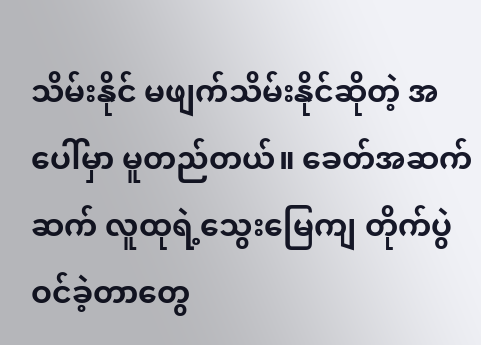သိမ်းနိုင် မဖျက်သိမ်းနိုင်ဆိုတဲ့ အပေါ်မှာ မူတည်တယ်။ ခေတ်အဆက်ဆက် လူထုရဲ့သွေးမြေကျ တိုက်ပွဲဝင်ခဲ့တာတွေ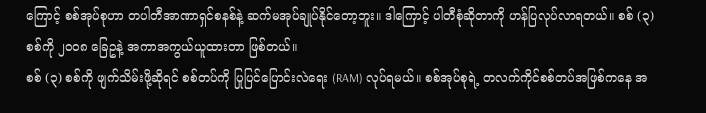ကြောင့် စစ်အုပ်စုဟာ တပါတီအာဏာရှင်စနစ်နဲ့ ဆက်မအုပ်ချုပ်နိုင်တော့ဘူး။ ဒါကြောင့် ပါတီစုံဆိုတာကို ဟန်ပြလုပ်လာရတယ်။ စစ် (၃) စစ်ကို ၂၀၀၈ ခြေဥနဲ့ အကာအကွယ်ယူထားတာ ဖြစ်တယ်။
စစ် (၃) စစ်ကို ဖျက်သိမ်းဖို့ဆိုရင် စစ်တပ်ကို ပြုပြင်ပြောင်းလဲရေး (RAM) လုပ်ရမယ်။ စစ်အုပ်စုရဲ့ တလက်ကိုင်စစ်တပ်အဖြစ်ကနေ အ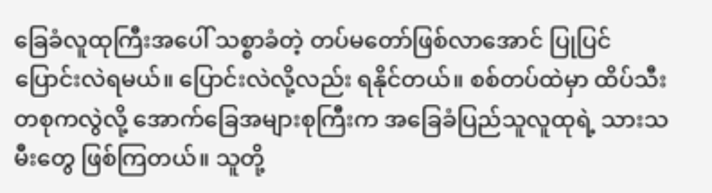ခြေခံလူထုကြီးအပေါ် သစ္စာခံတဲ့ တပ်မတော်ဖြစ်လာအောင် ပြုပြင်ပြောင်းလဲရမယ်။ ပြောင်းလဲလို့လည်း ရနိုင်တယ်။ စစ်တပ်ထဲမှာ ထိပ်သီးတစုကလွဲလို့ အောက်ခြေအများစုကြီးက အခြေခံပြည်သူလူထုရဲ့ သားသမီးတွေ ဖြစ်ကြတယ်။ သူတို့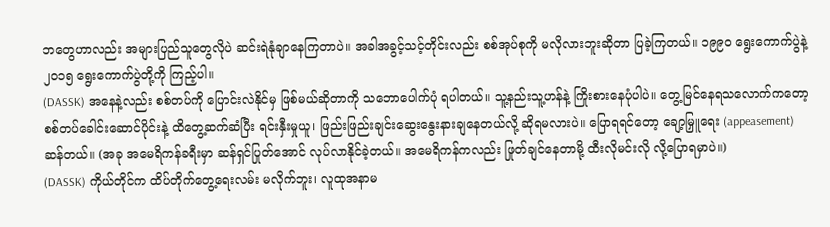ဘတွေဟာလည်း အများပြည်သူတွေလိုပဲ ဆင်းရဲနုံချာနေကြတာပဲ။ အခါအခွင့်သင့်တိုင်းလည်း စစ်အုပ်စုကို မလိုလားဘူးဆိုတာ ပြခဲ့ကြတယ်။ ၁၉၉၀ ရွေးကောက်ပွဲနဲ့ ၂၀၁၅ ရွေးကောက်ပွဲတို့ကို ကြည့်ပါ။
(DASSK) အနေနဲ့လည်း စစ်တပ်ကို ပြောင်းလဲနိုင်မှ ဖြစ်မယ်ဆိုတာကို သဘောပေါက်ပုံ ရပါတယ်။ သူ့နည်းသူ့ဟန်နဲ့ ကြိုးစားနေပုံပါပဲ။ တွေ့မြင်နေရသလောက်ကတော့ စစ်တပ်ခေါင်းဆောင်ပိုင်းနဲ့ ထိတွေ့ဆက်ဆံပြီး ရင်းနှီးမှုယူ၊ ဖြည်းဖြည်းချင်းဆွေးနွေးနားချနေတယ်လို့ ဆိုရမလားပဲ။ ပြောရရင်တော့ ချော့မြှူရေး (appeasement) ဆန်တယ်။ (အခု အမေရိကန်ခရီးမှာ ဆန်ရှင်ပြုတ်အောင် လုပ်လာနိုင်ခဲ့တယ်။ အမေရိကန်ကလည်း ဖြုတ်ချင်နေတာမို့ ထီးလိုမင်းလို လို့ပြောရမှာပဲ။)
(DASSK) ကိုယ်တိုင်က ထိပ်တိုက်တွေ့ရေးလမ်း မလိုက်ဘူး၊ လူထုအနာမ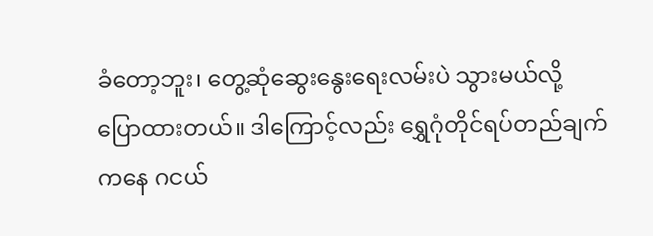ခံတော့ဘူး၊ တွေ့ဆုံဆွေးနွေးရေးလမ်းပဲ သွားမယ်လို့ ပြောထားတယ်။ ဒါကြောင့်လည်း ရွှေဂုံတိုင်ရပ်တည်ချက်ကနေ ဂငယ်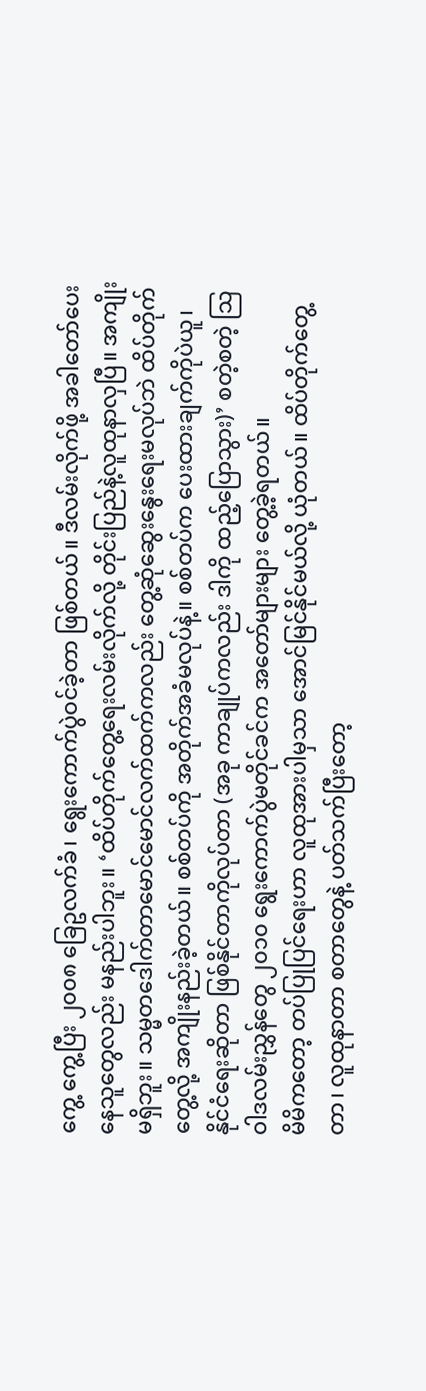ကွေ့ ကွေ့ပြီး ၂၀၀၈ ခြေဥလက်ခံ၊ ရွေးကောက်ပွဲဝင်ခဲ့တာ ဖြစ်တယ်။ ဒီလမ်းလိုက်ဖို့ အခါတော်ပေးနေသူတွေလည်း မနည်းပါဘူး။ ‘ထိပ်တိုက်တွေ့ရေးလမ်းလိုက်လို့ တိုင်းပြည်နဲ့လူထုနာလှပြီ။ အကျိုးမရှိဘူး။ သမ္မတဒေါက်တာမောင်မောင်လက်ထက်ကလည်း တွေ့ဆုံဆွေးနွေးရေးမလုပ်ဘဲ ထိပ်တိုက်တွေ့လို့ အကျိုးနည်းခဲ့တယ်။ စစ်တပ်ကို အတိုက်အခံမလုပ်နဲ့။ စစ်တပ်က ပေးထားချက်ကိုပဲယူ၊ နိုင်ငံရေးဆိုတာ ဖြစ်နိုင်တာကိုလုပ်တာ (အခု ကာချုပ်ကလည်း ဒါကို ထည့်ပြောသွား)’ စတဲ့စတဲ့ သြဝါဒလမ်းညွှန်တွေ ၂၀၁၀ ရွေးကောက်ပွဲမတိုင်ခင်က အတော်များများ တွေ့ခဲ့ရတယ်။
မိမိကတော့ တပ်ပြုပြင်ရေးဟာ လူထုအားပါမှသာ အောင်မြင်နိုင်မယ်လို့ ယုံတယ်။ ထိပ်တိုက်တွေ့တာ၊ လူထုနာတာ စတာတွေနဲ့ ပတ်သက်ပြီးတော့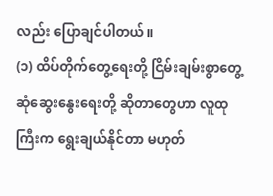လည်း ပြောချင်ပါတယ်။
(၁) ထိပ်တိုက်တွေ့ရေးတို့ ငြိမ်းချမ်းစွာတွေ့ဆုံဆွေးနွေးရေးတို့ ဆိုတာတွေဟာ လူထုကြီးက ရွေးချယ်နိုင်တာ မဟုတ်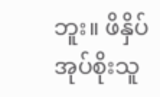ဘူး။ ဖိနှိပ်အုပ်စိုးသူ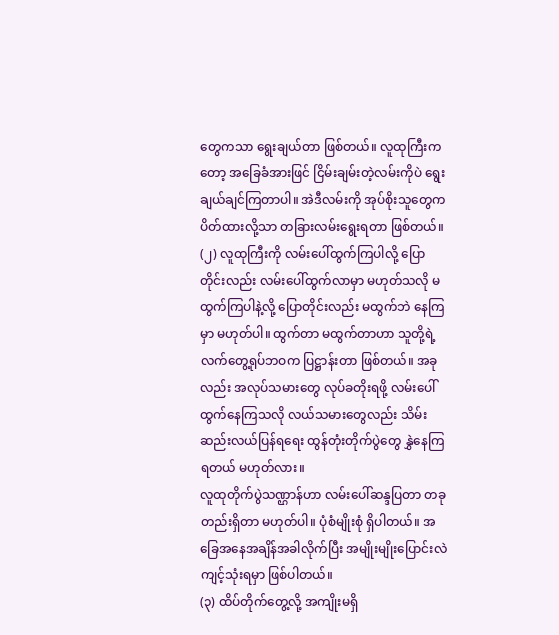တွေကသာ ရွေးချယ်တာ ဖြစ်တယ်။ လူထုကြီးကတော့ အခြေခံအားဖြင် ငြိမ်းချမ်းတဲ့လမ်းကိုပဲ ရွေးချယ်ချင်ကြတာပါ။ အဲဒီလမ်းကို အုပ်စိုးသူတွေက ပိတ်ထားလို့သာ တခြားလမ်းရွေးရတာ ဖြစ်တယ်။
(၂) လူထုကြီးကို လမ်းပေါ်ထွက်ကြပါလို့ ပြောတိုင်းလည်း လမ်းပေါ်ထွက်လာမှာ မဟုတ်သလို မထွက်ကြပါနဲ့လို့ ပြောတိုင်းလည်း မထွက်ဘဲ နေကြမှာ မဟုတ်ပါ။ ထွက်တာ မထွက်တာဟာ သူတို့ရဲ့ လက်တွေ့ရုပ်ဘဝက ပြဋ္ဌာန်းတာ ဖြစ်တယ်။ အခုလည်း အလုပ်သမားတွေ လုပ်ခတိုးရဖို့ လမ်းပေါ်ထွက်နေကြသလို လယ်သမားတွေလည်း သိမ်းဆည်းလယ်ပြန်ရရေး ထွန်တုံးတိုက်ပွဲတွေ နွှဲနေကြရတယ် မဟုတ်လား။
လူထုတိုက်ပွဲသဏ္ဌာန်ဟာ လမ်းပေါ်ဆန္ဒပြတာ တခုတည်းရှိတာ မဟုတ်ပါ။ ပုံစံမျိုးစုံ ရှိပါတယ်။ အခြေအနေအချိန်အခါလိုက်ပြီး အမျိုးမျိုးပြောင်းလဲကျင့်သုံးရမှာ ဖြစ်ပါတယ်။
(၃) ထိပ်တိုက်တွေ့လို့ အကျိုးမရှိ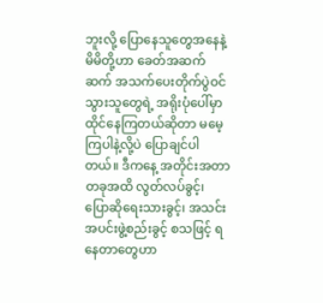ဘူးလို့ ပြောနေသူတွေအနေနဲ့ မိမိတို့ဟာ ခေတ်အဆက်ဆက် အသက်ပေးတိုက်ပွဲဝင်သွားသူတွေရဲ့ အရိုးပုံပေါ်မှာ ထိုင်နေကြတယ်ဆိုတာ မမေ့ကြပါနဲ့လို့ပဲ ပြောချင်ပါတယ်။ ဒီကနေ့ အတိုင်းအတာတခုအထိ လွတ်လပ်ခွင့်၊ ပြောဆိုရေးသားခွင့်၊ အသင်းအပင်းဖွဲ့စည်းခွင့် စသဖြင့် ရနေတာတွေဟာ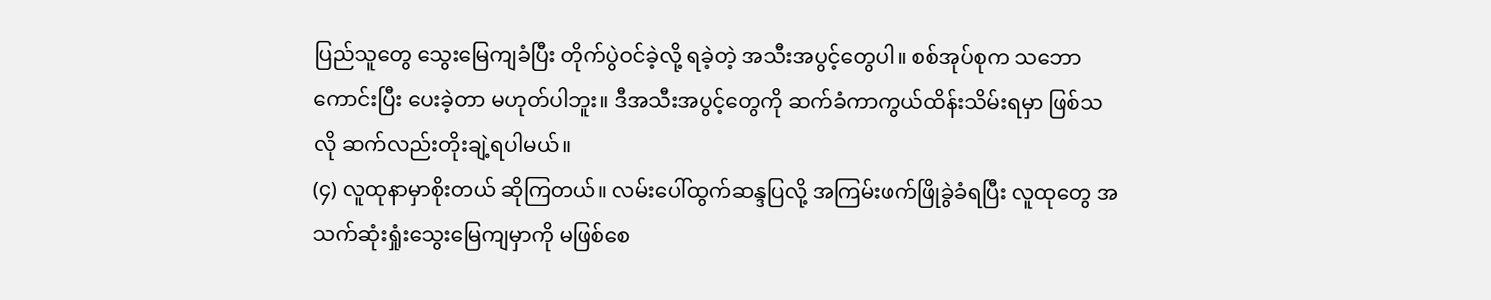ပြည်သူတွေ သွေးမြေကျခံပြီး တိုက်ပွဲဝင်ခဲ့လို့ ရခဲ့တဲ့ အသီးအပွင့်တွေပါ။ စစ်အုပ်စုက သဘောကောင်းပြီး ပေးခဲ့တာ မဟုတ်ပါဘူး။ ဒီအသီးအပွင့်တွေကို ဆက်ခံကာကွယ်ထိန်းသိမ်းရမှာ ဖြစ်သလို ဆက်လည်းတိုးချဲ့ရပါမယ်။
(၄) လူထုနာမှာစိုးတယ် ဆိုကြတယ်။ လမ်းပေါ်ထွက်ဆန္ဒပြလို့ အကြမ်းဖက်ဖြိုခွဲခံရပြီး လူထုတွေ အသက်ဆုံးရှုံးသွေးမြေကျမှာကို မဖြစ်စေ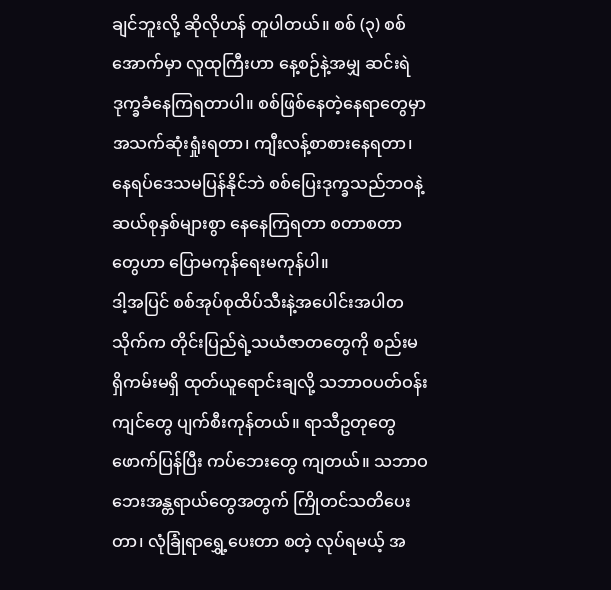ချင်ဘူးလို့ ဆိုလိုဟန် တူပါတယ်။ စစ် (၃) စစ် အောက်မှာ လူထုကြီးဟာ နေ့စဉ်နဲ့အမျှ ဆင်းရဲဒုက္ခခံနေကြရတာပါ။ စစ်ဖြစ်နေတဲ့နေရာတွေမှာ အသက်ဆုံးရှုံးရတာ၊ ကျီးလန့်စာစားနေရတာ၊ နေရပ်ဒေသမပြန်နိုင်ဘဲ စစ်ပြေးဒုက္ခသည်ဘဝနဲ့ ဆယ်စုနှစ်များစွာ နေနေကြရတာ စတာစတာတွေဟာ ပြောမကုန်ရေးမကုန်ပါ။
ဒါ့အပြင် စစ်အုပ်စုထိပ်သီးနဲ့အပေါင်းအပါတသိုက်က တိုင်းပြည်ရဲ့သယံဇာတတွေကို စည်းမရှိကမ်းမရှိ ထုတ်ယူရောင်းချလို့ သဘာဝပတ်ဝန်းကျင်တွေ ပျက်စီးကုန်တယ်။ ရာသီဥတုတွေ ဖောက်ပြန်ပြီး ကပ်ဘေးတွေ ကျတယ်။ သဘာဝဘေးအန္တရာယ်တွေအတွက် ကြိုတင်သတိပေးတာ၊ လုံခြုံရာရွှေ့ပေးတာ စတဲ့ လုပ်ရမယ့် အ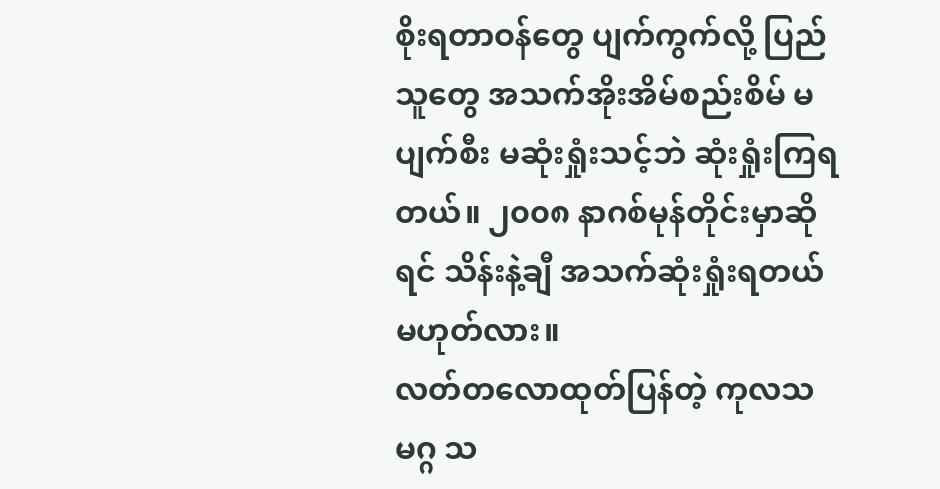စိုးရတာဝန်တွေ ပျက်ကွက်လို့ ပြည်သူတွေ အသက်အိုးအိမ်စည်းစိမ် မပျက်စီး မဆုံးရှုံးသင့်ဘဲ ဆုံးရှုံးကြရတယ်။ ၂၀၀၈ နာဂစ်မုန်တိုင်းမှာဆိုရင် သိန်းနဲ့ချီ အသက်ဆုံးရှုံးရတယ် မဟုတ်လား။
လတ်တလောထုတ်ပြန်တဲ့ ကုလသမဂ္ဂ သ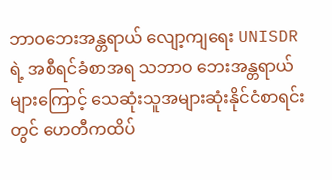ဘာဝဘေးအန္တရာယ် လျော့ကျရေး UNISDR ရဲ့ အစီရင်ခံစာအရ သဘာဝ ဘေးအန္တရာယ်များကြောင့် သေဆုံးသူအများဆုံးနိုင်ငံစာရင်းတွင် ဟေတီကထိပ်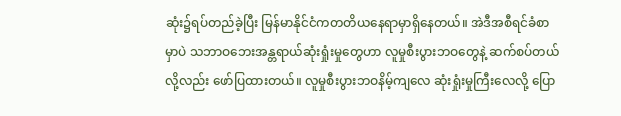ဆုံး၌ရပ်တည်ခဲ့ပြီး မြန်မာနိုင်ငံကတတိယနေရာမှာရှိနေတယ်။ အဲဒီအစီရင်ခံစာမှာပဲ သဘာဝဘေးအန္တရာယ်ဆုံးရှုံးမှုတွေဟာ လူမှုစီးပွားဘဝတွေနဲ့ ဆက်စပ်တယ်လို့လည်း ဖော်ပြထားတယ်။ လူမှုစီးပွားဘဝနိမ့်ကျလေ ဆုံးရှုံးမှုကြီးလေလို့ ပြော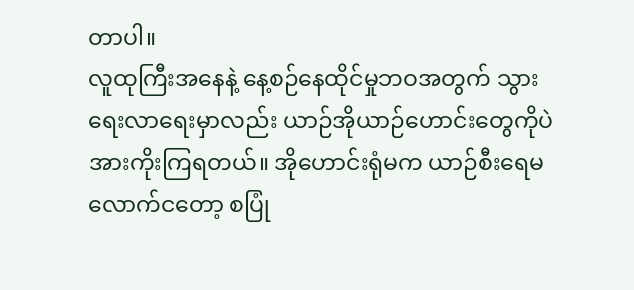တာပါ။
လူထုကြီးအနေနဲ့ နေ့စဉ်နေထိုင်မှုဘဝအတွက် သွားရေးလာရေးမှာလည်း ယာဉ်အိုယာဉ်ဟောင်းတွေကိုပဲ အားကိုးကြရတယ်။ အိုဟောင်းရုံမက ယာဉ်စီးရေမလောက်ငတော့ စပြုံ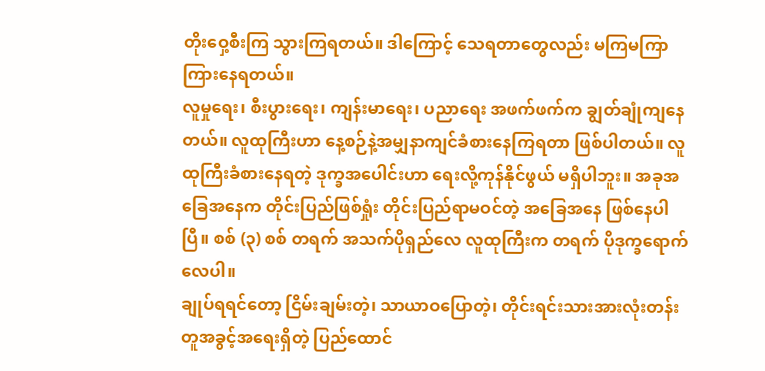တိုးဝှေ့စီးကြ သွားကြရတယ်။ ဒါကြောင့် သေရတာတွေလည်း မကြမကြာကြားနေရတယ်။
လူမှုရေး၊ စီးပွားရေး၊ ကျန်းမာရေး၊ ပညာရေး အဖက်ဖက်က ချွတ်ချုံကျနေတယ်။ လူထုကြီးဟာ နေ့စဉ်နဲ့အမျှနာကျင်ခံစားနေကြရတာ ဖြစ်ပါတယ်။ လူထုကြီးခံစားနေရတဲ့ ဒုက္ခအပေါင်းဟာ ရေးလို့ကုန်နိုင်ဖွယ် မရှိပါဘူး။ အခုအခြေအနေက တိုင်းပြည်ဖြစ်ရှုံး တိုင်းပြည်ရာမဝင်တဲ့ အခြေအနေ ဖြစ်နေပါပြီ။ စစ် (၃) စစ် တရက် အသက်ပိုရှည်လေ လူထုကြီးက တရက် ပိုဒုက္ခရောက်လေပါ။
ချုပ်ရရင်တော့ ငြိမ်းချမ်းတဲ့၊ သာယာဝပြောတဲ့၊ တိုင်းရင်းသားအားလုံးတန်းတူအခွင့်အရေးရှိတဲ့ ပြည်ထောင်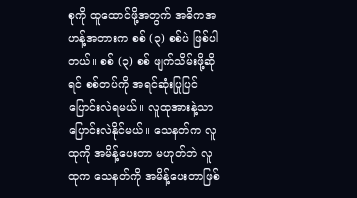စုကို ထူထောင်ဖို့အတွက် အဓိကအဟန့်အတားက စစ် (၃) စစ်ပဲ ဖြစ်ပါတယ်။ စစ် (၃) စစ် ဖျက်သိမ်းဖို့ဆိုရင် စစ်တပ်ကို အရင်ဆုံးပြုပြင်ပြောင်းလဲရမယ်။ လူထုအားနဲ့သာ ပြောင်းလဲနိုင်မယ်။ သေနတ်က လူထုကို အမိန့်ပေးတာ မဟုတ်ဘဲ လူထုက သေနတ်ကို အမိန့်ပေးတာဖြစ်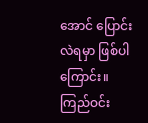အောင် ပြောင်းလဲရမှာ ဖြစ်ပါကြောင်း။
ကြည်ဝင်း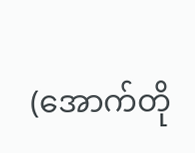(အောက်တို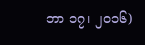ဘာ ၁၇၊ ၂၀၁၆)